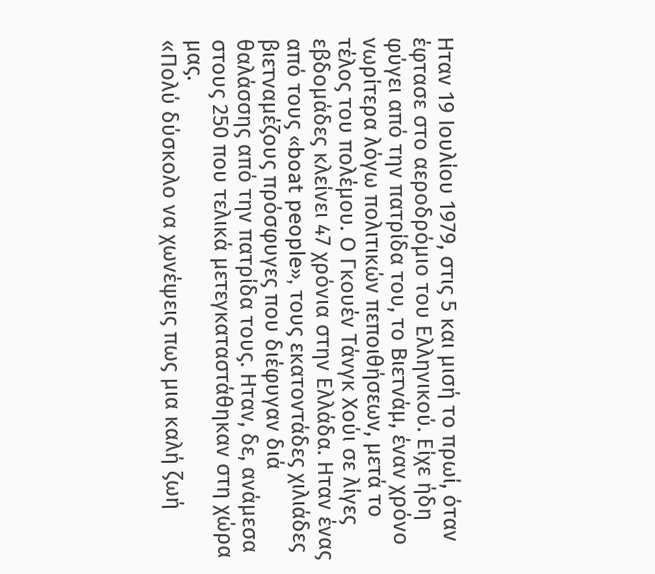Ηταν 19 Ιουλίου 1979, στις 5 και μισή το πρωί, όταν έφτασε στο αεροδρόμιο του Ελληνικού. Είχε ήδη φύγει από την πατρίδα του, το Βιετνάμ, έναν χρόνο νωρίτερα λόγω πολιτικών πεποιθήσεων, μετά το τέλος του πολέμου. Ο Γκουέν Τάνγκ Χούι σε λίγες εβδομάδες κλείνει 47 χρόνια στην Ελλάδα. Ηταν ένας από τους «boat people», τους εκατοντάδες χιλιάδες βιετναμέζους πρόσφυγες που διέφυγαν διά θαλάσσης από την πατρίδα τους. Ηταν, δε, ανάμεσα στους 250 που τελικά μετεγκαταστάθηκαν στη χώρα μας.
«Πολύ δύσκολο να χωνέψεις πως μια καλή ζωή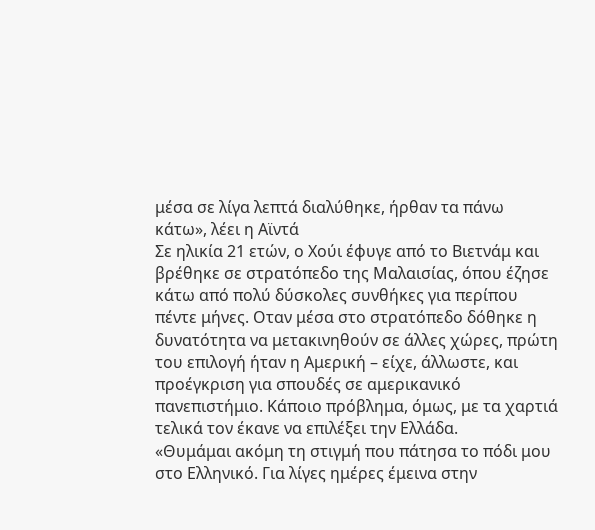μέσα σε λίγα λεπτά διαλύθηκε, ήρθαν τα πάνω κάτω», λέει η Αϊντά
Σε ηλικία 21 ετών, ο Χούι έφυγε από το Βιετνάμ και βρέθηκε σε στρατόπεδο της Μαλαισίας, όπου έζησε κάτω από πολύ δύσκολες συνθήκες για περίπου πέντε μήνες. Οταν μέσα στο στρατόπεδο δόθηκε η δυνατότητα να μετακινηθούν σε άλλες χώρες, πρώτη του επιλογή ήταν η Αμερική – είχε, άλλωστε, και προέγκριση για σπουδές σε αμερικανικό πανεπιστήμιο. Κάποιο πρόβλημα, όμως, με τα χαρτιά τελικά τον έκανε να επιλέξει την Ελλάδα.
«Θυμάμαι ακόμη τη στιγμή που πάτησα το πόδι μου στο Ελληνικό. Για λίγες ημέρες έμεινα στην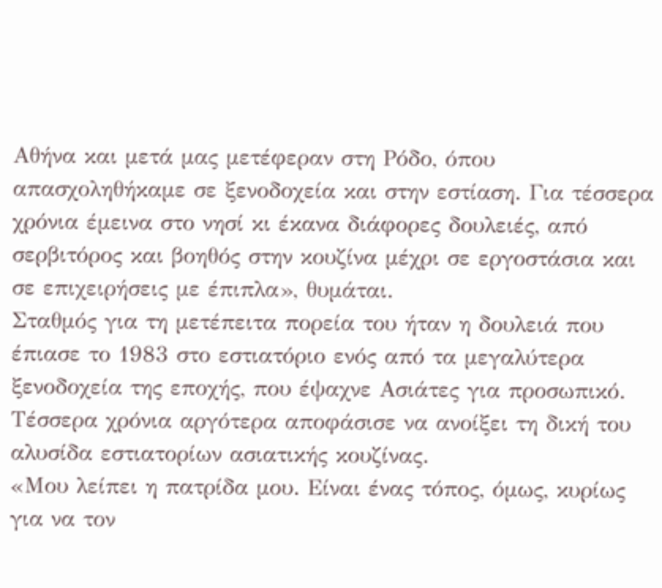Αθήνα και μετά μας μετέφεραν στη Ρόδο, όπου απασχοληθήκαμε σε ξενοδοχεία και στην εστίαση. Για τέσσερα χρόνια έμεινα στο νησί κι έκανα διάφορες δουλειές, από σερβιτόρος και βοηθός στην κουζίνα μέχρι σε εργοστάσια και σε επιχειρήσεις με έπιπλα», θυμάται.
Σταθμός για τη μετέπειτα πορεία του ήταν η δουλειά που έπιασε το 1983 στο εστιατόριο ενός από τα μεγαλύτερα ξενοδοχεία της εποχής, που έψαχνε Ασιάτες για προσωπικό. Τέσσερα χρόνια αργότερα αποφάσισε να ανοίξει τη δική του αλυσίδα εστιατορίων ασιατικής κουζίνας.
«Μου λείπει η πατρίδα μου. Είναι ένας τόπος, όμως, κυρίως για να τον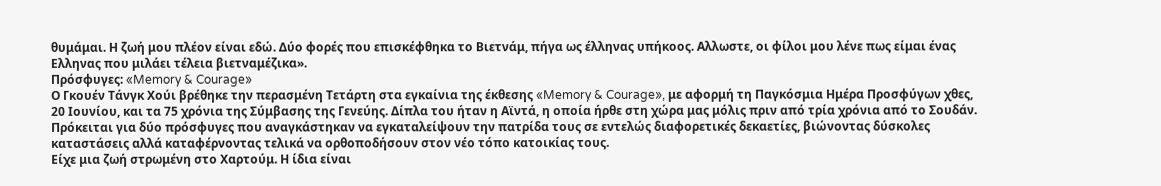θυμάμαι. Η ζωή μου πλέον είναι εδώ. Δύο φορές που επισκέφθηκα το Βιετνάμ, πήγα ως έλληνας υπήκοος. Αλλωστε, οι φίλοι μου λένε πως είμαι ένας Ελληνας που μιλάει τέλεια βιετναμέζικα».
Πρόσφυγες: «Memory & Courage»
Ο Γκουέν Τάνγκ Χούι βρέθηκε την περασμένη Τετάρτη στα εγκαίνια της έκθεσης «Memory & Courage», με αφορμή τη Παγκόσμια Ημέρα Προσφύγων χθες, 20 Ιουνίου, και τα 75 χρόνια της Σύμβασης της Γενεύης. Δίπλα του ήταν η Αϊντά, η οποία ήρθε στη χώρα μας μόλις πριν από τρία χρόνια από το Σουδάν.
Πρόκειται για δύο πρόσφυγες που αναγκάστηκαν να εγκαταλείψουν την πατρίδα τους σε εντελώς διαφορετικές δεκαετίες, βιώνοντας δύσκολες καταστάσεις αλλά καταφέρνοντας τελικά να ορθοποδήσουν στον νέο τόπο κατοικίας τους.
Είχε μια ζωή στρωμένη στο Χαρτούμ. Η ίδια είναι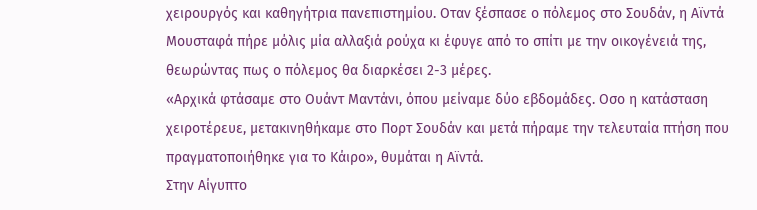χειρουργός και καθηγήτρια πανεπιστημίου. Οταν ξέσπασε ο πόλεμος στο Σουδάν, η Αϊντά Μουσταφά πήρε μόλις μία αλλαξιά ρούχα κι έφυγε από το σπίτι με την οικογένειά της, θεωρώντας πως ο πόλεμος θα διαρκέσει 2-3 μέρες.
«Αρχικά φτάσαμε στο Ουάντ Μαντάνι, όπου μείναμε δύο εβδομάδες. Οσο η κατάσταση χειροτέρευε, μετακινηθήκαμε στο Πορτ Σουδάν και μετά πήραμε την τελευταία πτήση που πραγματοποιήθηκε για το Κάιρο», θυμάται η Αϊντά.
Στην Αίγυπτο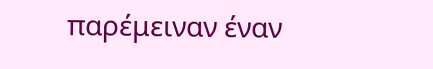παρέμειναν έναν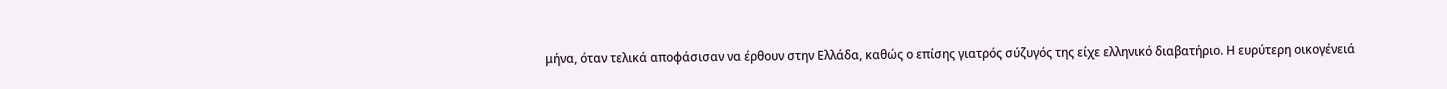μήνα, όταν τελικά αποφάσισαν να έρθουν στην Ελλάδα, καθώς ο επίσης γιατρός σύζυγός της είχε ελληνικό διαβατήριο. Η ευρύτερη οικογένειά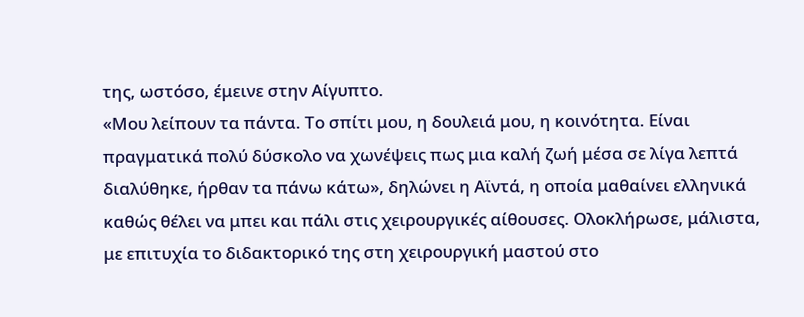της, ωστόσο, έμεινε στην Αίγυπτο.
«Μου λείπουν τα πάντα. Το σπίτι μου, η δουλειά μου, η κοινότητα. Είναι πραγματικά πολύ δύσκολο να χωνέψεις πως μια καλή ζωή μέσα σε λίγα λεπτά διαλύθηκε, ήρθαν τα πάνω κάτω», δηλώνει η Αϊντά, η οποία μαθαίνει ελληνικά καθώς θέλει να μπει και πάλι στις χειρουργικές αίθουσες. Ολοκλήρωσε, μάλιστα, με επιτυχία το διδακτορικό της στη χειρουργική μαστού στο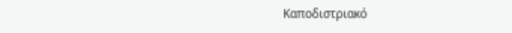Καποδιστριακό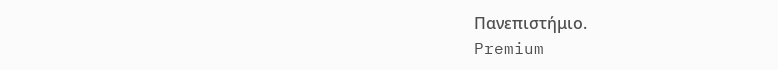Πανεπιστήμιο.
Premium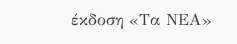έκδοση «Τα ΝΕΑ»